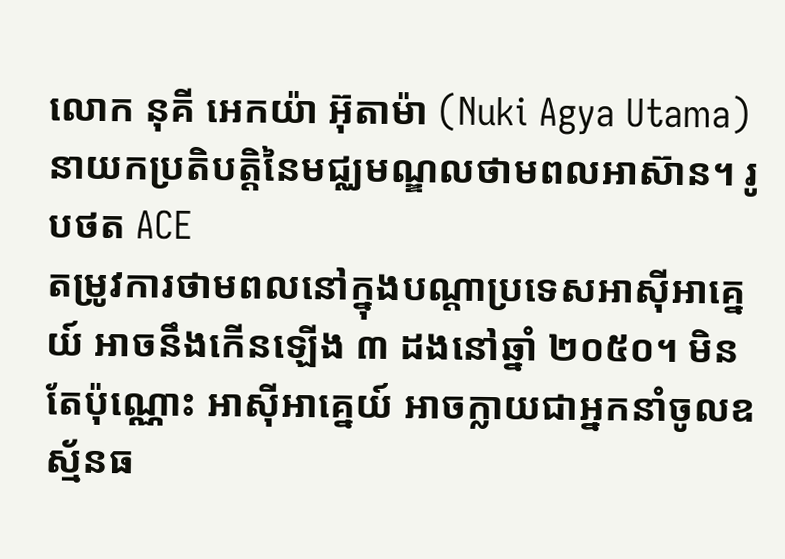លោក នុគី អេកយ៉ា អ៊ុតាម៉ា (Nuki Agya Utama) នាយកប្រតិបត្តិនៃមជ្ឈមណ្ឌលថាមពលអាស៊ាន។ រូបថត ACE
តម្រូវការថាមពលនៅក្នុងបណ្តាប្រទេសអាស៊ីអាគ្នេយ៍ អាចនឹងកើនឡើង ៣ ដងនៅឆ្នាំ ២០៥០។ មិនតែប៉ុណ្ណោះ អាស៊ីអាគ្នេយ៍ អាចក្លាយជាអ្នកនាំចូលឧស្ម័នធ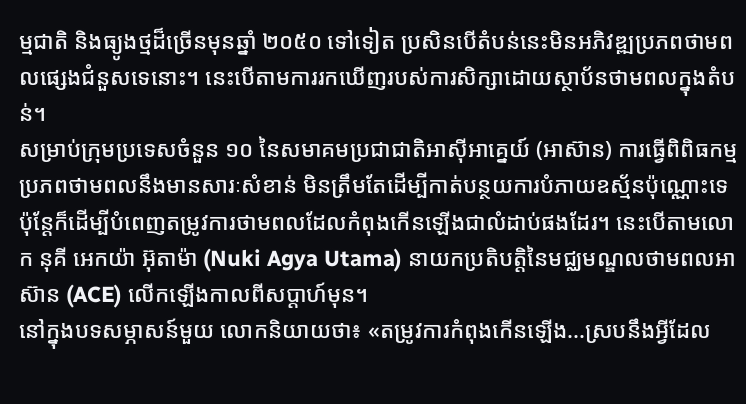ម្មជាតិ និងធ្យូងថ្មដ៏ច្រើនមុនឆ្នាំ ២០៥០ ទៅទៀត ប្រសិនបើតំបន់នេះមិនអភិវឌ្ឍប្រភពថាមពលផ្សេងជំនួសទេនោះ។ នេះបើតាមការរកឃើញរបស់ការសិក្សាដោយស្ថាប័នថាមពលក្នុងតំបន់។
សម្រាប់ក្រុមប្រទេសចំនួន ១០ នៃសមាគមប្រជាជាតិអាស៊ីអាគ្នេយ៍ (អាស៊ាន) ការធ្វើពិពិធកម្មប្រភពថាមពលនឹងមានសារៈសំខាន់ មិនត្រឹមតែដើម្បីកាត់បន្ថយការបំភាយឧស្ម័នប៉ុណ្ណោះទេ ប៉ុន្តែក៏ដើម្បីបំពេញតម្រូវការថាមពលដែលកំពុងកើនឡើងជាលំដាប់ផងដែរ។ នេះបើតាមលោក នុគី អេកយ៉ា អ៊ុតាម៉ា (Nuki Agya Utama) នាយកប្រតិបត្តិនៃមជ្ឈមណ្ឌលថាមពលអាស៊ាន (ACE) លើកឡើងកាលពីសប្តាហ៍មុន។
នៅក្នុងបទសម្ភាសន៍មួយ លោកនិយាយថា៖ «តម្រូវការកំពុងកើនឡើង...ស្របនឹងអ្វីដែល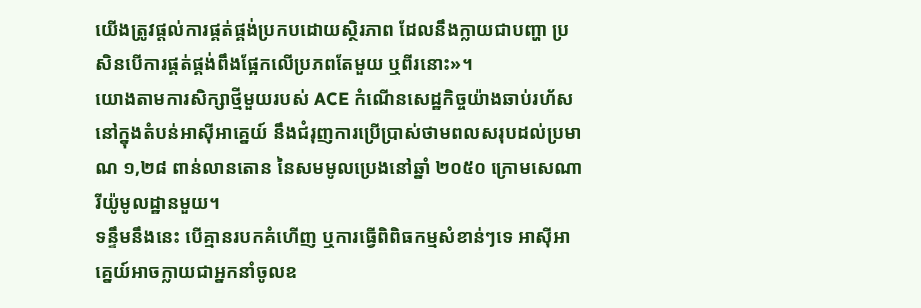យើងត្រូវផ្តល់ការផ្គត់ផ្គង់ប្រកបដោយស្ថិរភាព ដែលនឹងក្លាយជាបញ្ហា ប្រសិនបើការផ្គត់ផ្គង់ពឹងផ្អែកលើប្រភពតែមួយ ឬពីរនោះ»។
យោងតាមការសិក្សាថ្មីមួយរបស់ ACE កំណើនសេដ្ឋកិច្ចយ៉ាងឆាប់រហ័សនៅក្នុងតំបន់អាស៊ីអាគ្នេយ៍ នឹងជំរុញការប្រើប្រាស់ថាមពលសរុបដល់ប្រមាណ ១,២៨ ពាន់លានតោន នៃសមមូលប្រេងនៅឆ្នាំ ២០៥០ ក្រោមសេណារីយ៉ូមូលដ្ឋានមួយ។
ទន្ទឹមនឹងនេះ បើគ្មានរបកគំហើញ ឬការធ្វើពិពិធកម្មសំខាន់ៗទេ អាស៊ីអាគ្នេយ៍អាចក្លាយជាអ្នកនាំចូលឧ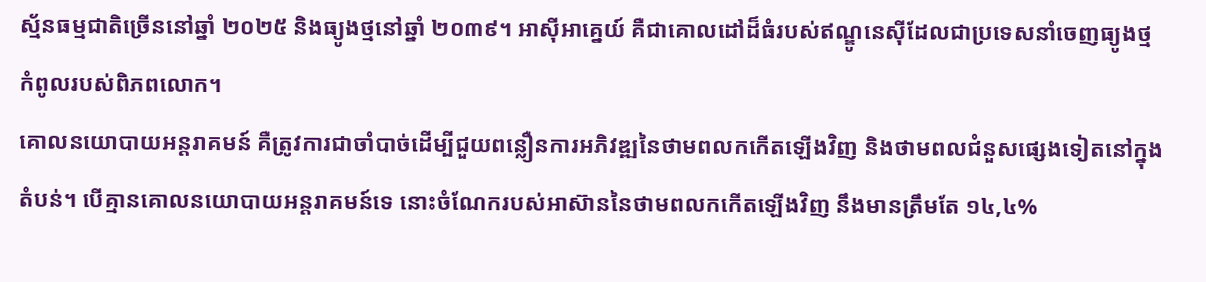ស្ម័នធម្មជាតិច្រើននៅឆ្នាំ ២០២៥ និងធ្យូងថ្មនៅឆ្នាំ ២០៣៩។ អាស៊ីអាគ្នេយ៍ គឺជាគោលដៅដ៏ធំរបស់ឥណ្ឌូនេស៊ីដែលជាប្រទេសនាំចេញធ្យូងថ្មកំពូលរបស់ពិភពលោក។
គោលនយោបាយអន្តរាគមន៍ គឺត្រូវការជាចាំបាច់ដើម្បីជួយពន្លឿនការអភិវឌ្ឍនៃថាមពលកកើតឡើងវិញ និងថាមពលជំនួសផ្សេងទៀតនៅក្នុងតំបន់។ បើគ្មានគោលនយោបាយអន្តរាគមន៍ទេ នោះចំណែករបស់អាស៊ាននៃថាមពលកកើតឡើងវិញ នឹងមានត្រឹមតែ ១៤,៤%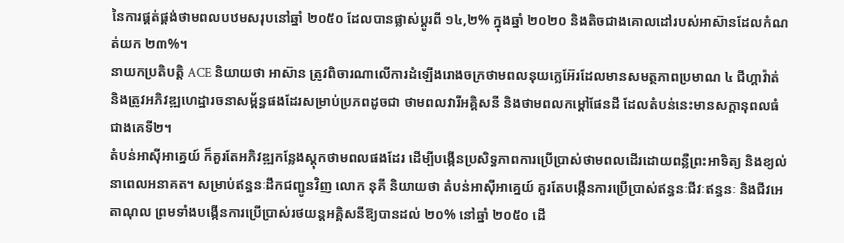នៃការផ្គត់ផ្គង់ថាមពលបឋមសរុបនៅឆ្នាំ ២០៥០ ដែលបានផ្លាស់ប្តូរពី ១៤,២% ក្នុងឆ្នាំ ២០២០ និងតិចជាងគោលដៅរបស់អាស៊ានដែលកំណត់យក ២៣%។
នាយកប្រតិបត្តិ ACE និយាយថា អាស៊ាន ត្រូវពិចារណាលើការដំឡើងរោងចក្រថាមពលនុយក្លេអ៊ែរដែលមានសមត្ថភាពប្រមាណ ៤ ជីហ្គាវ៉ាត់ និងត្រូវអភិវឌ្ឍហេដ្ឋារចនាសម្ព័ន្ធផងដែរសម្រាប់ប្រភពដូចជា ថាមពលវារីអគ្គិសនី និងថាមពលកម្តៅផែនដី ដែលតំបន់នេះមានសក្តានុពលធំជាងគេទី២។
តំបន់អាស៊ីអាគ្នេយ៍ ក៏គួរតែអភិវឌ្ឍកន្លែងស្តុកថាមពលផងដែរ ដើម្បីបង្កើនប្រសិទ្ធភាពការប្រើប្រាស់ថាមពលដើរដោយពន្លឺព្រះអាទិត្យ និងខ្យល់នាពេលអនាគត។ សម្រាប់ឥន្ធនៈដឹកជញ្ជូនវិញ លោក នុគី និយាយថា តំបន់អាស៊ីអាគ្នេយ៍ គួរតែបង្កើនការប្រើប្រាស់ឥន្ធនៈជីវៈឥន្ធនៈ និងជីវអេតាណុល ព្រមទាំងបង្កើនការប្រើប្រាស់រថយន្តអគ្គិសនីឱ្យបានដល់ ២០% នៅឆ្នាំ ២០៥០ ដើ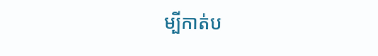ម្បីកាត់ប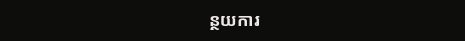ន្ថយការ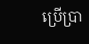ប្រើប្រា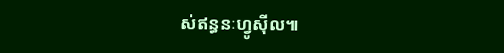ស់ឥន្ធនៈហ្វូស៊ីល៕